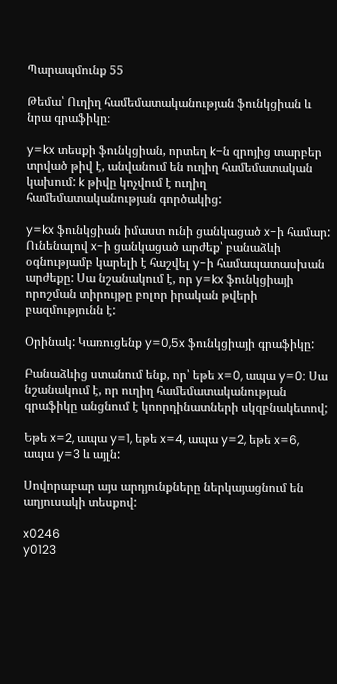Պարապմունք 55

Թեմա՝ Ուղիղ համեմատականության ֆունկցիան և նրա գրաֆիկը։

y=kx տեսքի ֆունկցիան, որտեղ k−ն զրոյից տարբեր տրված թիվ է, անվանում են ուղիղ համեմատական կախում: k թիվը կոչվում է ուղիղ համեմատականության գործակից:

y=kx ֆունկցիան իմաստ ունի ցանկացած x-ի համար: Ունենալով x-ի ցանկացած արժեք՝ բանաձևի օգնությամբ կարելի է հաշվել y-ի համապատասխան արժեքը: Սա նշանակում է, որ y=kx ֆունկցիայի որոշման տիրույթը բոլոր իրական թվերի բազմությունն է:

Օրինակ: Կառուցենք y=0,5x ֆունկցիայի գրաֆիկը:

Բանաձևից ստանում ենք, որ՝ եթե x=0, ապա y=0: Սա նշանակում է, որ ուղիղ համեմատականության գրաֆիկը անցնում է կոորդինատների սկզբնակետով;

Եթե x=2, ապա y=1, եթե x=4, ապա y=2, եթե x=6, ապա y=3 և այլն:

Սովորաբար այս արդյունքները ներկայացնում են աղյուսակի տեսքով:

x0246
y0123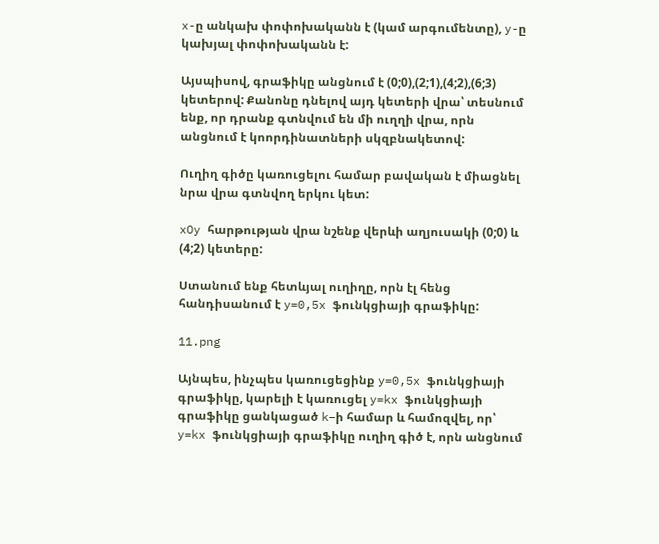x-ը անկախ փոփոխականն է (կամ արգումենտը), y-ը կախյալ փոփոխականն է:

Այսպիսով, գրաֆիկը անցնում է (0;0),(2;1),(4;2),(6;3) կետերով: Քանոնը դնելով այդ կետերի վրա՝ տեսնում ենք, որ դրանք գտնվում են մի ուղղի վրա, որն անցնում է կոորդինատների սկզբնակետով:

Ուղիղ գիծը կառուցելու համար բավական է միացնել նրա վրա գտնվող երկու կետ:

xOy հարթության վրա նշենք վերևի աղյուսակի (0;0) և (4;2) կետերը:

Ստանում ենք հետևյալ ուղիղը, որն էլ հենց հանդիսանում է y=0,5x ֆունկցիայի գրաֆիկը:

11.png

Այնպես, ինչպես կառուցեցինք y=0,5x ֆունկցիայի գրաֆիկը, կարելի է կառուցել y=kx ֆունկցիայի գրաֆիկը ցանկացած k−ի համար և համոզվել, որ՝ y=kx ֆունկցիայի գրաֆիկը ուղիղ գիծ է, որն անցնում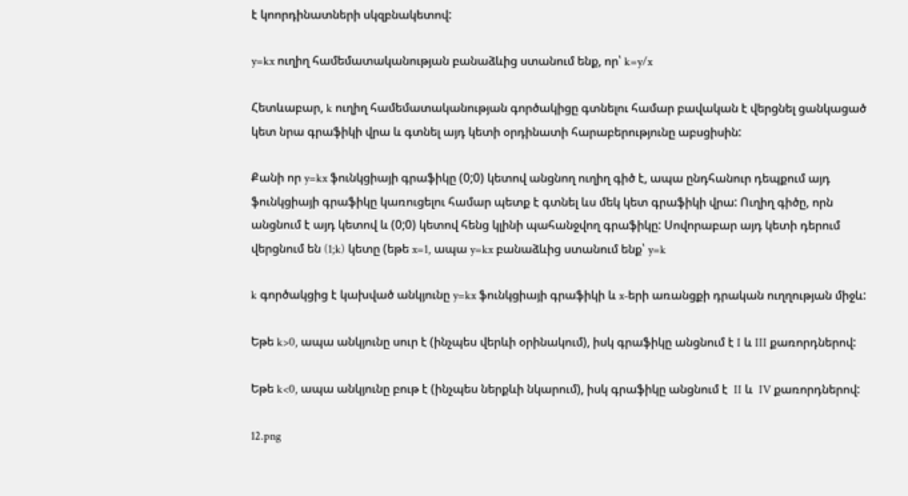է կոորդինատների սկզբնակետով:

y=kx ուղիղ համեմատականության բանաձևից ստանում ենք, որ՝ k=y/x

Հետևաբար, k ուղիղ համեմատականության գործակիցը գտնելու համար բավական է վերցնել ցանկացած կետ նրա գրաֆիկի վրա և գտնել այդ կետի օրդինատի հարաբերությունը աբսցիսին:

Քանի որ y=kx ֆունկցիայի գրաֆիկը (0;0) կետով անցնող ուղիղ գիծ է, ապա ընդհանուր դեպքում այդ ֆունկցիայի գրաֆիկը կառուցելու համար պետք է գտնել ևս մեկ կետ գրաֆիկի վրա: Ուղիղ գիծը, որն անցնում է այդ կետով և (0;0) կետով հենց կլինի պահանջվող գրաֆիկը: Սովորաբար այդ կետի դերում վերցնում են (1;k) կետը (եթե x=1, ապա y=kx բանաձևից ստանում ենք՝ y=k

k գործակցից է կախված անկյունը y=kx ֆունկցիայի գրաֆիկի և x-երի առանցքի դրական ուղղության միջև:

Եթե k>0, ապա անկյունը սուր է (ինչպես վերևի օրինակում), իսկ գրաֆիկը անցնում է I և III քառորդներով:

Եթե k<0, ապա անկյունը բութ է (ինչպես ներքևի նկարում), իսկ գրաֆիկը անցնում է  II և  IV քառորդներով:

12.png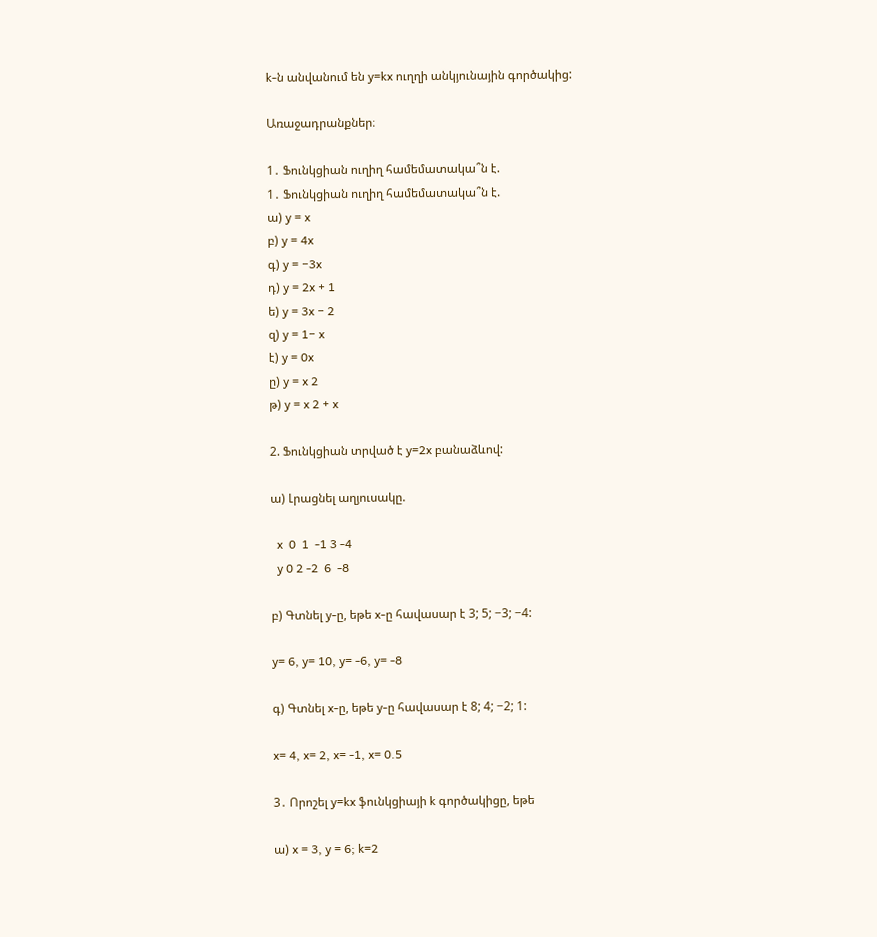k-ն անվանում են y=kx ուղղի անկյունային գործակից:

Առաջադրանքներ։

1․ Ֆունկցիան ուղիղ համեմատակա՞ն է.
1․ Ֆունկցիան ուղիղ համեմատակա՞ն է.
ա) y = x
բ) y = 4x
գ) y = −3x
դ) y = 2x + 1
ե) y = 3x − 2
զ) y = 1− x
է) y = 0x
ը) y = x 2
թ) y = x 2 + x

2. Ֆունկցիան տրված է y=2x բանաձևով:

ա) Լրացնել աղյուսակը.

  x  0  1  -1 3 -4
  y 0 2 -2  6  -8

բ) Գտնել y-ը, եթե x-ը հավասար է 3; 5; −3; −4:

y= 6, y= 10, y= -6, y= -8

գ) Գտնել x-ը, եթե y-ը հավասար է 8; 4; −2; 1:

x= 4, x= 2, x= -1, x= 0.5

3․ Որոշել y=kx ֆունկցիայի k գործակիցը, եթե

ա) x = 3, y = 6; k=2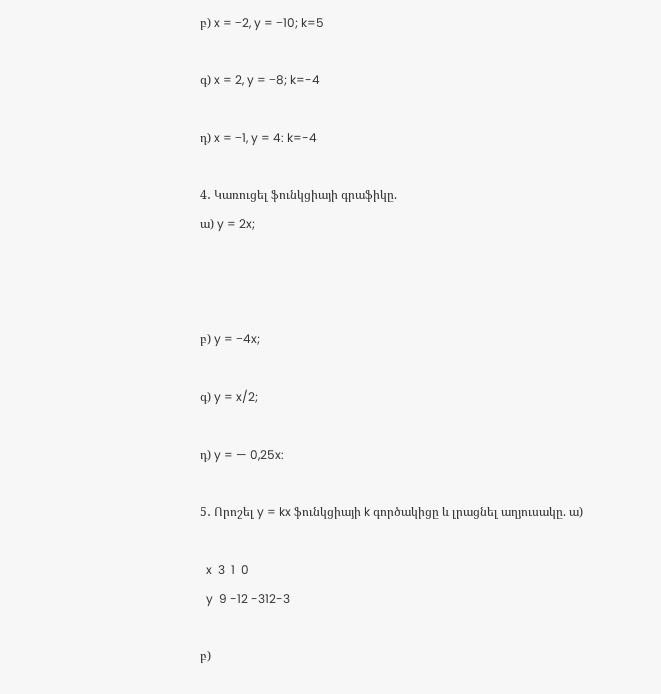բ) x = −2, y = −10; k=5

գ) x = 2, y = −8; k=-4

դ) x = −1, y = 4: k=-4

4․ Կառուցել ֆունկցիայի գրաֆիկը.
ա) y = 2x;



բ) y = −4x;

գ) y = x/2;

դ) y = — 0,25x:

5․ Որոշել y = kx ֆունկցիայի k գործակիցը և լրացնել աղյուսակը. ա)

  x  3  1  0
  y  9 -12 -312-3

բ)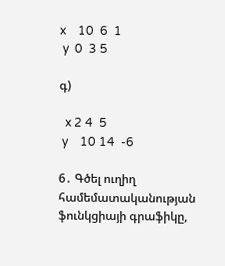x    10  6  1
 y  0  3 5

գ)

  x 2 4  5
 y    10 14  -6

6․ Գծել ուղիղ համեմատականության ֆունկցիայի գրաֆիկը,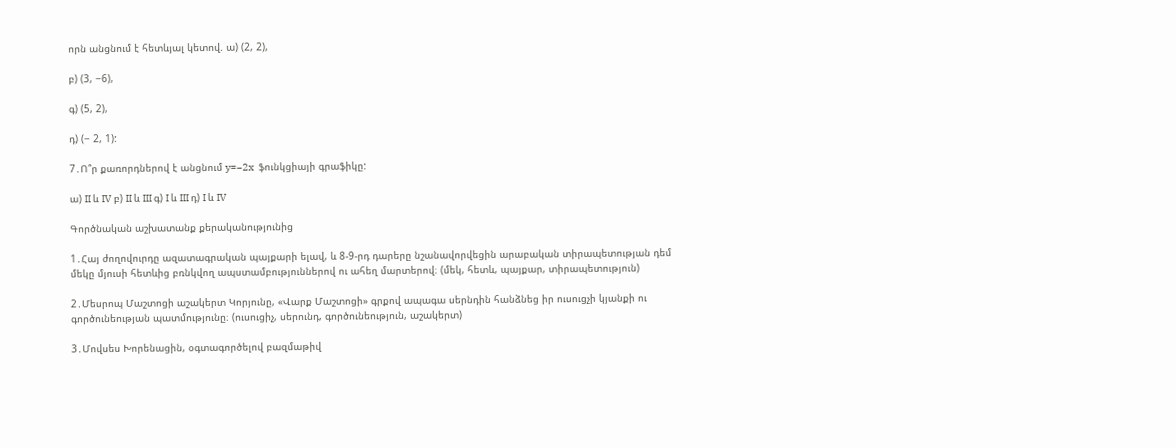որն անցնում է հետևյալ կետով. ա) (2, 2),

բ) (3, −6),

գ) (5, 2),

դ) (− 2, 1):

7․Ո՞ր քառորդներով է անցնում y=−2x  ֆունկցիայի գրաֆիկը:

ա) II և IV բ) II և III գ) I և III դ) I և IV

Գործնական աշխատանք քերականությունից

1․Հայ ժողովուրդը ազատագրական պայքարի ելավ, և 8-9-րդ դարերը նշանավորվեցին արաբական տիրապետության դեմ մեկը մյուսի հետևից բռնկվող ապստամբություններով ու ահեղ մարտերով։ (մեկ, հետև, պայքար, տիրապետություն)

2․Մեսրոպ Մաշտոցի աշակերտ Կորյունը, «Վարք Մաշտոցի» գրքով ապագա սերնդին հանձնեց իր ուսուցչի կյանքի ու գործունեության պատմությունը։ (ուսուցիչ, սերունդ, գործունեություն, աշակերտ)

3․Մովսես Խորենացին, օգտագործելով բազմաթիվ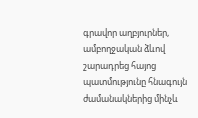գրավոր աղբյուրներ, ամբողջական ձևով շարադրեց հայոց պատմությունը հնագույն ժամանակներից մինչև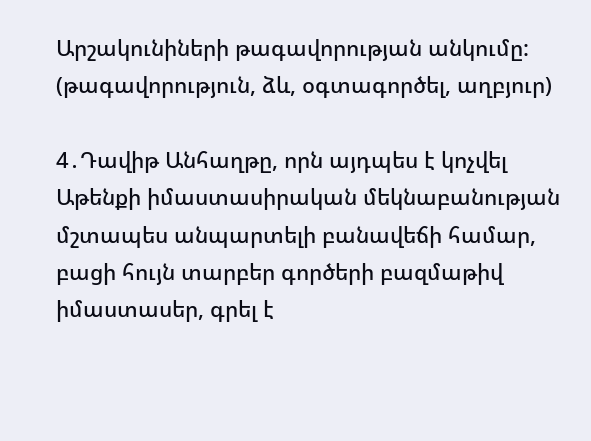Արշակունիների թագավորության անկումը:
(թագավորություն, ձև, օգտագործել, աղբյուր)

4․Դավիթ Անհաղթը, որն այդպես է կոչվել Աթենքի իմաստասիրական մեկնաբանության մշտապես անպարտելի բանավեճի համար, բացի հույն տարբեր գործերի բազմաթիվ իմաստասեր, գրել է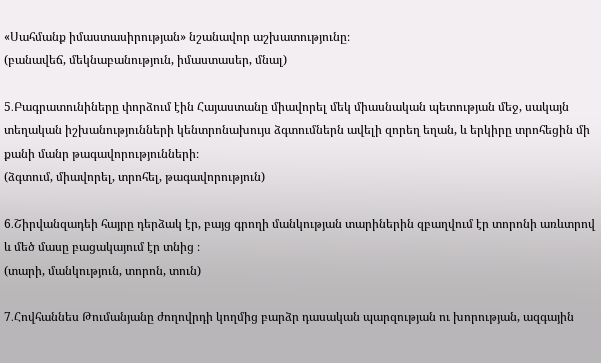«Սահմանք իմաստասիրության» նշանավոր աշխատությունը։
(բանավեճ, մեկնաբանություն, իմաստասեր, մնալ)

5․Բագրատունիները փորձում էին Հայաստանը միավորել մեկ միասնական պետության մեջ, սակայն տեղական իշխանությունների կենտրոնախույս ձգտումներն ավելի զորեղ եղան, և երկիրը տրոհեցին մի քանի մանր թագավորությունների։
(ձգտում, միավորել, տրոհել, թագավորություն)

6․Շիրվանզադեի հայրը դերձակ էր, բայց գրողի մանկության տարիներին զբաղվում էր տորոնի առևտրով և մեծ մասը բացակայում էր տնից ։
(տարի, մանկություն, տորոն, տուն)

7․Հովհաննես Թումանյանը ժողովրդի կողմից բարձր դասական պարզության ու խորության, ազգային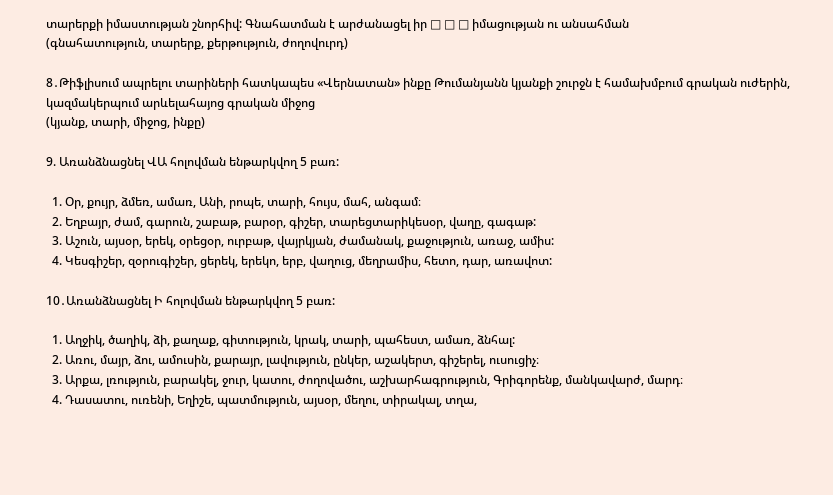տարերքի իմաստության շնորհիվ: Գնահատման է արժանացել իր □ □ □ իմացության ու անսահման
(գնահատություն, տարերք, քերթություն, ժողովուրդ)

8․Թիֆլիսում ապրելու տարիների հատկապես «Վերնատան» ինքը Թումանյանն կյանքի շուրջն է համախմբում գրական ուժերին, կազմակերպում արևելահայոց գրական միջոց
(կյանք, տարի, միջոց, ինքը)

9. Առանձնացնել ՎԱ հոլովման ենթարկվող 5 բառ:

  1. Օր, քույր, ձմեռ, ամառ, Անի, րոպե, տարի, հույս, մահ, անգամ։
  2. Եղբայր, ժամ, գարուն, շաբաթ, բարօր, գիշեր, տարեցտարիկեսօր, վաղը, գագաթ:
  3. Աշուն, այսօր, երեկ, օրեցօր, ուրբաթ, վայրկյան, ժամանակ, քաջություն, առաջ, ամիս:
  4. Կեսգիշեր, զօրուգիշեր, ցերեկ, երեկո, երբ, վաղուց, մեղրամիս, հետո, դար, առավոտ:

10․Առանձնացնել Ի հոլովման ենթարկվող 5 բառ:

  1. Աղջիկ, ծաղիկ, ձի, քաղաք, գիտություն, կրակ, տարի, պահեստ, ամառ, ձնհալ:
  2. Առու, մայր, ձու, ամուսին, քարայր, լավություն, ընկեր, աշակերտ, գիշերել, ուսուցիչ։
  3. Արքա, լռություն, բարակել, ջուր, կատու, ժողովածու, աշխարհագրություն, Գրիգորենք, մանկավարժ, մարդ։
  4. Դասատու, ուռենի, Եղիշե, պատմություն, այսօր, մեղու, տիրակալ, տղա,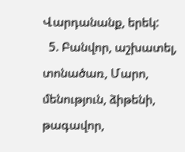Վարդանանք, երեկ:
  5. Բանվոր, աշխատել, տոնածառ, Մարո, մենություն, ձիթենի, թագավոր,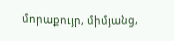մորաքույր, միմյանց,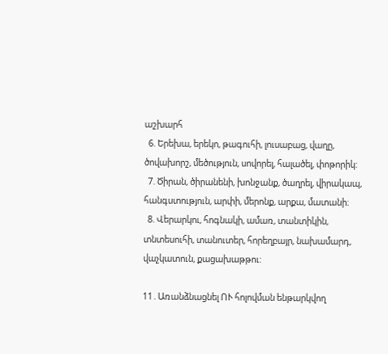աշխարհ
  6. Երեխա, երեկո, թագուհի, լուսաբաց, վաղը, ծովախորշ, մեծություն, սովորել, հալածել, փոթորիկ:
  7. Ծիրան, ծիրանենի, խոնջանք, ծաղրել, վիրակապ, հանգստություն, արփի, մերոնք, արքա, մատանի։
  8. Վերարկու, հոգնակի, ամառ, տանտիկին, տնտեսուհի, տանուտեր, հորեղբայր, նախամարդ, վաչկատուն, քացախաթթու:

11․Առանձնացնել ՈՒ հոլովման ենթարկվող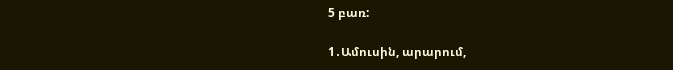5 բառ:

1․Ամուսին, արարում,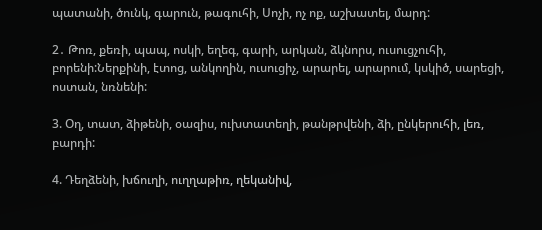պատանի, ծունկ, գարուն, թագուհի, Սոչի, ոչ ոք, աշխատել, մարդ:

2․ Թոռ, քեռի, պապ, ոսկի, եղեգ, գարի, արկան, ձկնորս, ուսուցչուհի, բորենի:Ներքինի, էտոց, անկողին, ուսուցիչ, արարել, արարում, կսկիծ, սարեցի, ոստան, նռնենի:

3. Օղ, տատ, ձիթենի, օազիս, ուխտատեղի, թանթրվենի, ձի, ընկերուհի, լեռ, բարդի:

4. Դեղձենի, խճուղի, ուղղաթիռ, ղեկանիվ,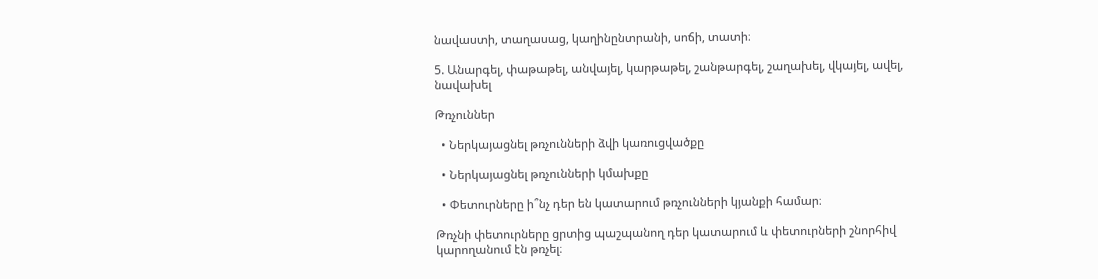նավաստի, տաղասաց, կաղինընտրանի, սոճի, տատի։

5. Անարգել, փաթաթել, անվայել, կարթաթել, շանթարգել, շաղախել, վկայել, ավել, նավախել

Թռչուններ

  • Ներկայացնել թռչունների ձվի կառուցվածքը

  • Ներկայացնել թռչունների կմախքը

  • Փետուրները ի՞նչ դեր են կատարում թռչունների կյանքի համար։

Թռչնի փետուրները ցրտից պաշպանող դեր կատարում և փետուրների շնորհիվ կարողանում էն թռչել։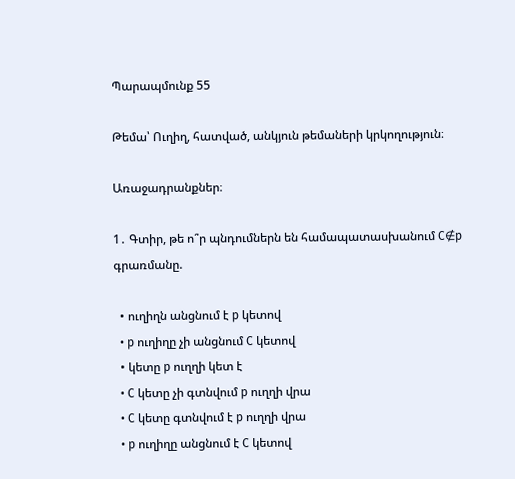Պարապմունք 55

Թեմա՝ Ուղիղ, հատված, անկյուն թեմաների կրկողություն։

Առաջադրանքներ։

1․ Գտիր, թե ո՞ր պնդումներն են համապատասխանում C∉p գրառմանը.

  • ուղիղն անցնում է p կետով
  • p ուղիղը չի անցնում C կետով
  • կետը p ուղղի կետ է
  • C կետը չի գտնվում p ուղղի վրա
  • C կետը գտնվում է p ուղղի վրա
  • p ուղիղը անցնում է C կետով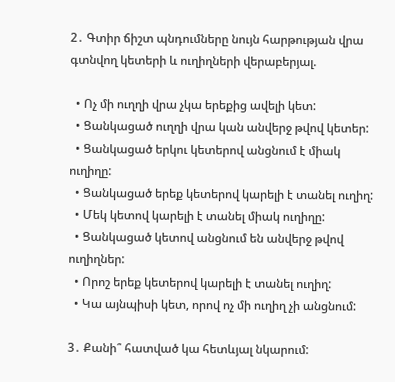2․ Գտիր ճիշտ պնդումները նույն հարթության վրա գտնվող կետերի և ուղիղների վերաբերյալ.

  • Ոչ մի ուղղի վրա չկա երեքից ավելի կետ:
  • Ցանկացած ուղղի վրա կան անվերջ թվով կետեր:
  • Ցանկացած երկու կետերով անցնում է միակ ուղիղը:
  • Ցանկացած երեք կետերով կարելի է տանել ուղիղ:
  • Մեկ կետով կարելի է տանել միակ ուղիղը:
  • Ցանկացած կետով անցնում են անվերջ թվով ուղիղներ:
  • Որոշ երեք կետերով կարելի է տանել ուղիղ:
  • Կա այնպիսի կետ, որով ոչ մի ուղիղ չի անցնում:

3․ Քանի՞ հատված կա հետևյալ նկարում: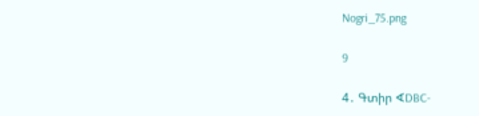Nogri_75.png

9

4․ Գտիր ∢DBC-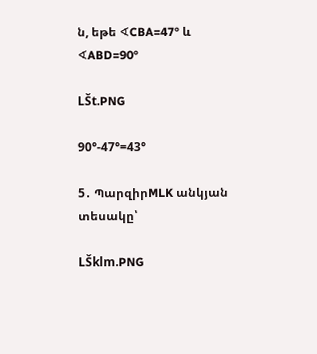ն, եթե ∢CBA=47° և ∢ABD=90°

LŠt.PNG

90°-47°=43°

5․ ՊարզիրMLK անկյան տեսակը՝

LŠklm.PNG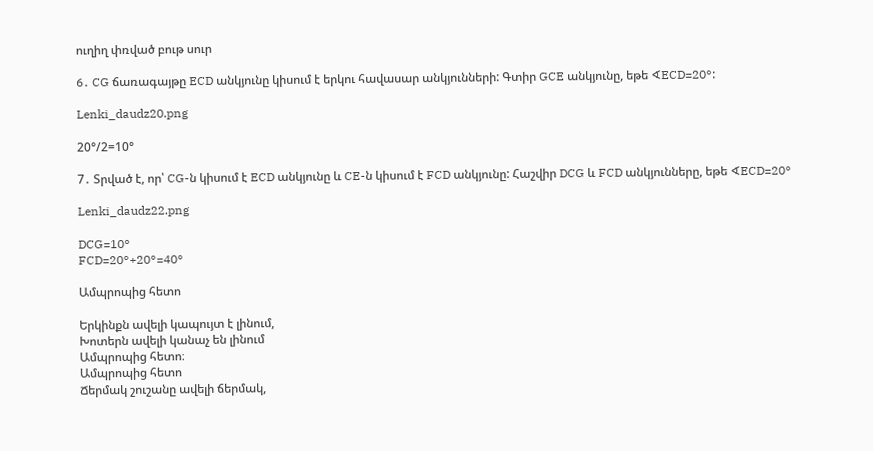ուղիղ փռված բութ սուր

6․ CG ճառագայթը ECD անկյունը կիսում է երկու հավասար անկյունների: Գտիր GCE անկյունը, եթե ∢ECD=20°:

Lenki_daudz20.png

20°/2=10°

7․ Տրված է, որ՝ CG-ն կիսում է ECD անկյունը և CE-ն կիսում է FCD անկյունը: Հաշվիր DCG և FCD անկյունները, եթե ∢ECD=20°

Lenki_daudz22.png

DCG=10°
FCD=20°+20°=40°

Ամպրոպից հետո

Երկինքն ավելի կապույտ է լինում,
Խոտերն ավելի կանաչ են լինում
Ամպրոպից հետո։
Ամպրոպից հետո
Ճերմակ շուշանը ավելի ճերմակ,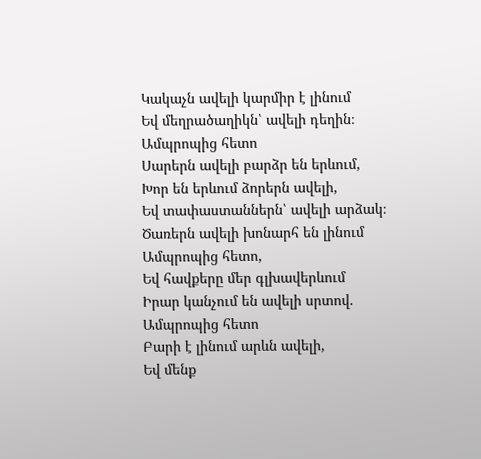Կակաչն ավելի կարմիր է լինում
Եվ մեղրածաղիկն՝ ավելի դեղին։
Ամպրոպից հետո
Սարերն ավելի բարձր են երևում,
Խոր են երևում ձորերն ավելի,
Եվ տափաստաններն՝ ավելի արձակ։
Ծառերն ավելի խոնարհ են լինում
Ամպրոպից հետո,
Եվ հավքերը մեր գլխավերևում
Իրար կանչում են ավելի սրտով.
Ամպրոպից հետո
Բարի է լինում արևն ավելի,
Եվ մենք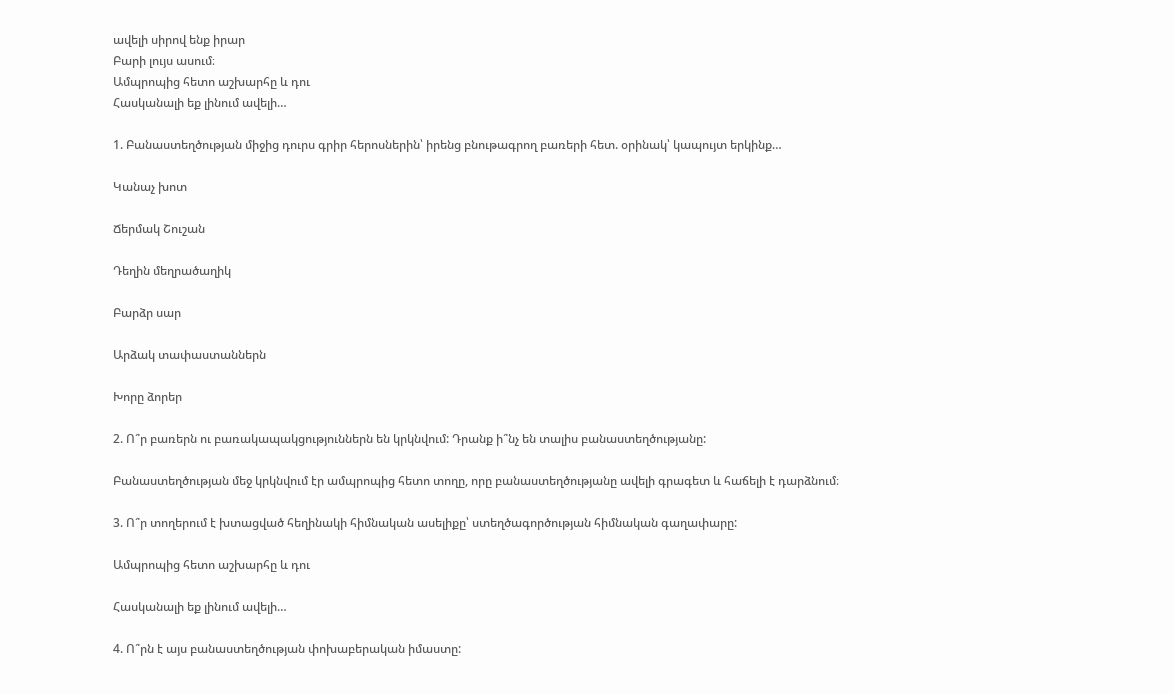ավելի սիրով ենք իրար
Բարի լույս ասում։
Ամպրոպից հետո աշխարհը և դու
Հասկանալի եք լինում ավելի…

1. Բանաստեղծության միջից դուրս գրիր հերոսներին՝ իրենց բնութագրող բառերի հետ. օրինակ՝ կապույտ երկինք…

Կանաչ խոտ

Ճերմակ Շուշան

Դեղին մեղրածաղիկ

Բարձր սար

Արձակ տափաստաններն

Խորը ձորեր

2. Ո՞ր բառերն ու բառակապակցություններն են կրկնվում: Դրանք ի՞նչ են տալիս բանաստեղծությանը:

Բանաստեղծության մեջ կրկնվում էր ամպրոպից հետո տողը, որը բանաստեղծությանը ավելի գրագետ և հաճելի է դարձնում։

3. Ո՞ր տողերում է խտացված հեղինակի հիմնական ասելիքը՝ ստեղծագործության հիմնական գաղափարը:

Ամպրոպից հետո աշխարհը և դու

Հասկանալի եք լինում ավելի…

4. Ո՞րն է այս բանաստեղծության փոխաբերական իմաստը: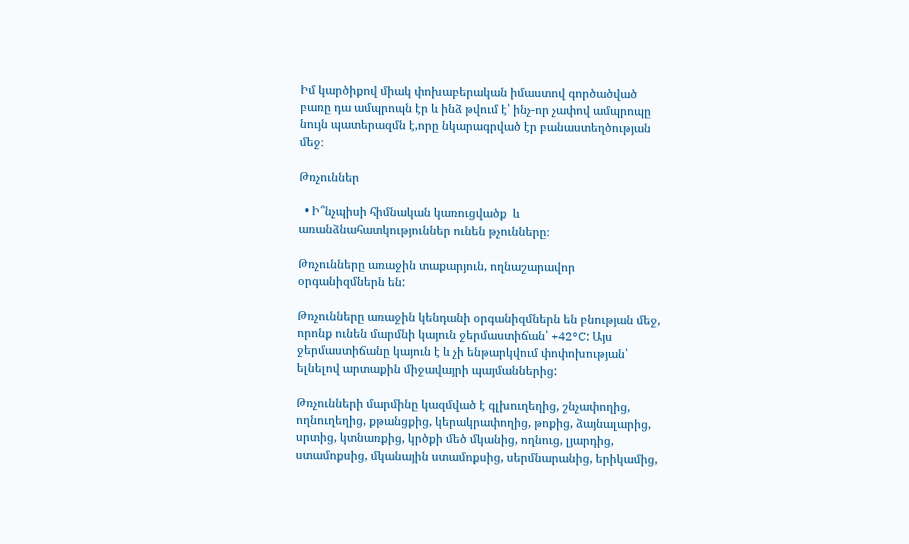Իմ կարծիքով միակ փոխաբերական իմաստով գործածված բառը դա ամպրոպն էր և ինձ թվում է՝ ինչ-որ չափով ամպրոպը նույն պատերազմն է,որը նկարագրված էր բանաստեղծության մեջ։

Թռչուններ

  • Ի՞նչպիսի հիմնական կառուցվածք  և առանձնահատկություններ ունեն թչունները։

Թռչունները առաջին տաքարյուն, ողնաշարավոր օրգանիզմներն են:

Թռչունները առաջին կենդանի օրգանիզմներն են բնության մեջ, որոնք ունեն մարմնի կայուն ջերմաստիճան՝ +42°C: Այս ջերմաստիճանը կայուն է և չի ենթարկվում փոփոխության՝ ելնելով արտաքին միջավայրի պայմաններից:

Թռչունների մարմինը կազմված է գլխուղեղից, շնչափողից, ողնուղեղից, քթանցքից, կերակրափողից, թոքից, ձայնալարից, սրտից, կտնառքից, կրծքի մեծ մկանից, ողնուց, լյարդից, ստամոքսից, մկանային ստամոքսից, սերմնարանից, երիկամից,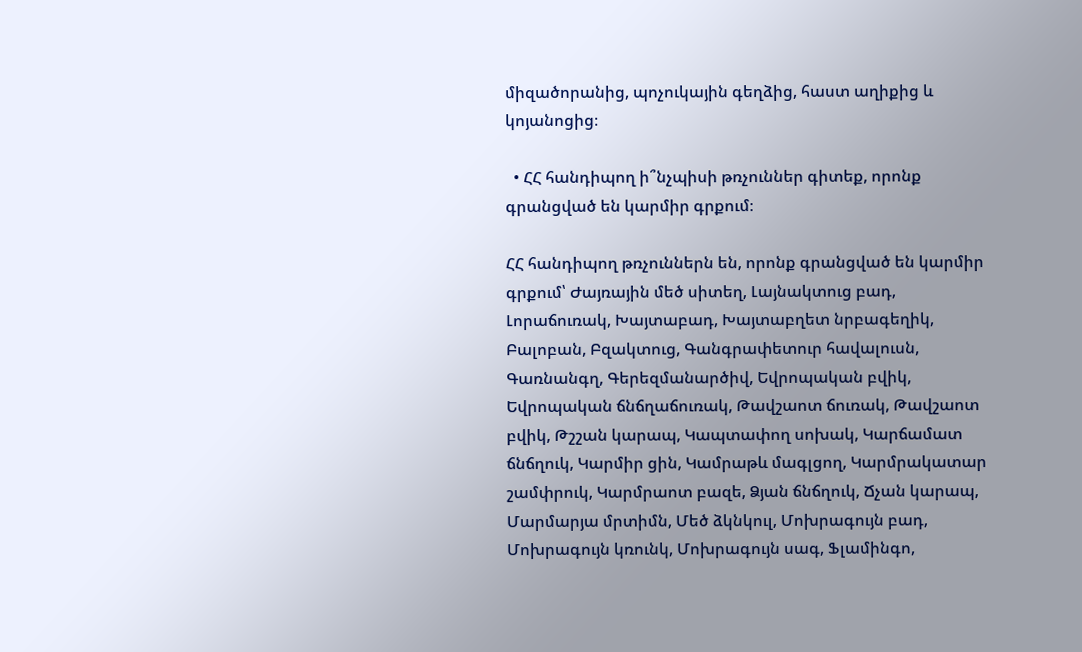միզածորանից, պոչուկային գեղձից, հաստ աղիքից և կոյանոցից։

  • ՀՀ հանդիպող ի՞նչպիսի թռչուններ գիտեք, որոնք գրանցված են կարմիր գրքում։

ՀՀ հանդիպող թռչուններն են, որոնք գրանցված են կարմիր գրքում՝ Ժայռային մեծ սիտեղ, Լայնակտուց բադ, Լորաճուռակ, Խայտաբադ, Խայտաբղետ նրբագեղիկ, Բալոբան, Բզակտուց, Գանգրափետուր հավալուսն, Գառնանգղ, Գերեզմանարծիվ, Եվրոպական բվիկ, Եվրոպական ճնճղաճուռակ, Թավշաոտ ճուռակ, Թավշաոտ բվիկ, Թշշան կարապ, Կապտափող սոխակ, Կարճամատ ճնճղուկ, Կարմիր ցին, Կամրաթև մագլցող, Կարմրակատար շամփրուկ, Կարմրաոտ բազե, Ձյան ճնճղուկ, Ճչան կարապ, Մարմարյա մրտիմն, Մեծ ձկնկուլ, Մոխրագույն բադ, Մոխրագույն կռունկ, Մոխրագույն սագ, Ֆլամինգո,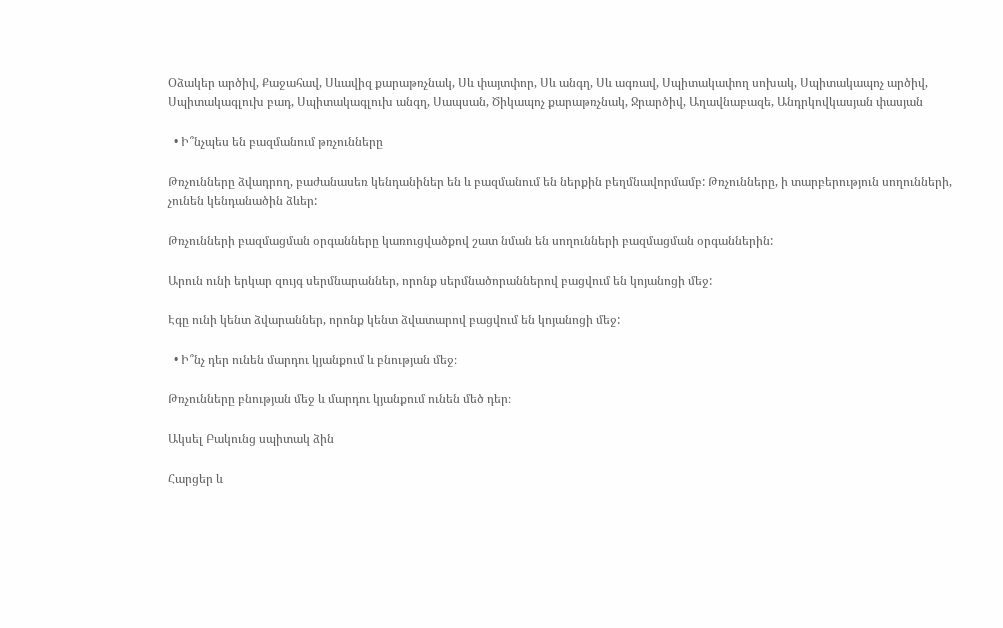Օձակեր արծիվ, Քաջահավ, Սևավիզ քարաթռչնակ, Սև փայտփոր, Սև անգղ, Սև ագռավ, Սպիտակափող սոխակ, Սպիտակապոչ արծիվ, Սպիտակագլուխ բադ, Սպիտակագլուխ անգղ, Սապսան, Ծիկապոչ քարաթռչնակ, Ջրարծիվ, Աղավնաբազե, Անդրկովկասյան փասյան

  • Ի՞նչպես են բազմանում թռչունները

Թռչունները ձվադրող, բաժանասեռ կենդանիներ են և բազմանում են ներքին բեղմնավորմամբ: Թռչունները, ի տարբերություն սողունների, չունեն կենդանածին ձևեր:

Թռչունների բազմացման օրգանները կառուցվածքով շատ նման են սողունների բազմացման օրգաններին:

Արուն ունի երկար զույգ սերմնարաններ, որոնք սերմնածորաններով բացվում են կոյանոցի մեջ:

Էգը ունի կենտ ձվարաններ, որոնք կենտ ձվատարով բացվում են կոյանոցի մեջ:

  • Ի՞նչ դեր ունեն մարդու կյանքում և բնության մեջ։

Թռչունները բնության մեջ և մարդու կյանքում ունեն մեծ դեր։

Ակսել Բակունց սպիտակ ձին

Հարցեր և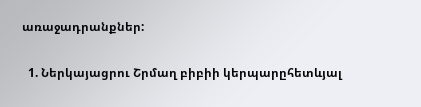առաջադրանքներ:

  1. Ներկայացրու Շրմաղ բիբիի կերպարըհետևյալ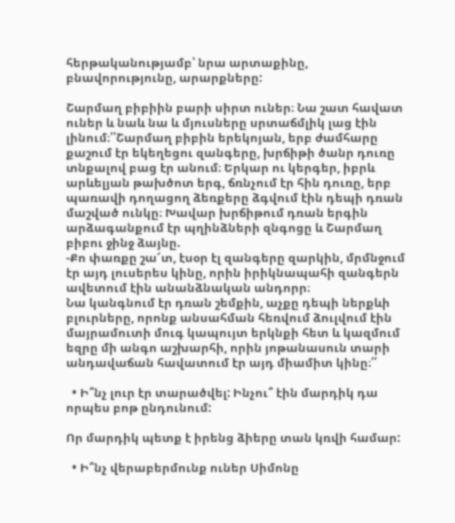հերթականությամբ՝ նրա արտաքինը, բնավորությունը, արարքները:

Շարմաղ բիբիին բարի սիրտ ուներ։ Նա շատ հավատ ուներ և նաև նա և մյուսները սրտաճմլիկ լաց էին լինում։՛՛Շարմաղ բիբին երեկոյան, երբ ժամհարը քաշում էր եկեղեցու զանգերը, խրճիթի ծանր դուռը տնքալով բաց էր անում։ Երկար ու կերգեր, իբրև արևելյան թախծոտ երգ, ճռնչում էր հին դուռը, երբ պառավի դողացող ձեռքերը ձգվում էին դեպի դռան մաշված ունկը։ Խավար խրճիթում դռան երգին արձագանքում էր պղինձների զնգոցը և Շարմաղ բիբու ջինջ ձայնը.
-Քո փառքը շա՜տ, էսօր էլ զանգերը զարկին, մրմնջում էր այդ լուսերես կինը, որին իրիկնապահի զանգերն ավետում էին անանձնական անդորր։
Նա կանգնում էր դռան շեմքին, աչքը դեպի ներքևի բլուրները, որոնք անսահման հեռվում ձուլվում էին մայրամուտի մուգ կապույտ երկնքի հետ և կազմում եզրը մի անգո աշխարհի, որին յոթանասուն տարի անդավաճան հավատում էր այդ միամիտ կինը։՛՛

  • Ի՞նչ լուր էր տարածվել: Ինչու՞ էին մարդիկ դա որպես բոթ ընդունում:

Որ մարդիկ պետք է իրենց ձիերը տան կռվի համար:

  • Ի՞նչ վերաբերմունք ուներ Սիմոնը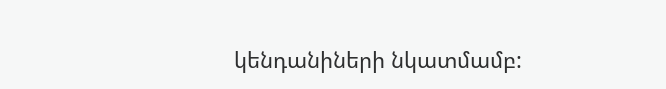կենդանիների նկատմամբ: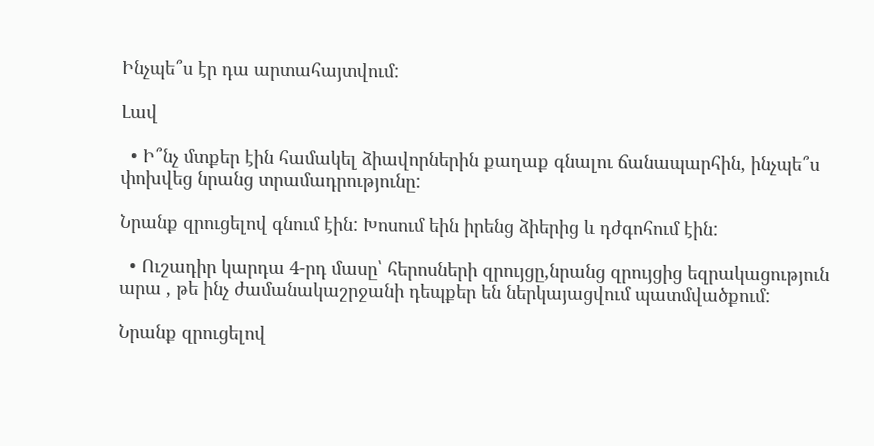Ինչպե՞ս էր դա արտահայտվում:

Լավ

  • Ի՞նչ մտքեր էին համակել ձիավորներին քաղաք գնալու ճանապարհին, ինչպե՞ս փոխվեց նրանց տրամադրությունը:

Նրանք զրուցելով գնում էին: Խոսում եին իրենց ձիերից և դժգոհում էին:

  • Ուշադիր կարդա 4-րդ մասը՝ հերոսների զրույցը,նրանց զրույցից եզրակացություն արա , թե ինչ ժամանակաշրջանի դեպքեր են ներկայացվում պատմվածքում:

Նրանք զրուցելով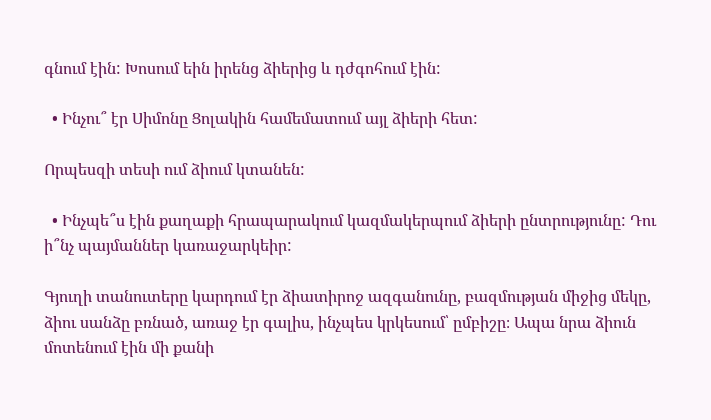գնում էին: Խոսում եին իրենց ձիերից և դժգոհում էին:

  • Ինչու՞ էր Սիմոնը Ցոլակին համեմատում այլ ձիերի հետ:

Որպեսզի տեսի ում ձիում կտանեն:

  • Ինչպե՞ս էին քաղաքի հրապարակում կազմակերպում ձիերի ընտրությունը: Դու ի՞նչ պայմաններ կառաջարկեիր:

Գյուղի տանուտերը կարդում էր ձիատիրոջ ազգանունը, բազմության միջից մեկը, ձիու սանձը բռնած, առաջ էր գալիս, ինչպես կրկեսում՝ ըմբիշը։ Ապա նրա ձիուն մոտենում էին մի քանի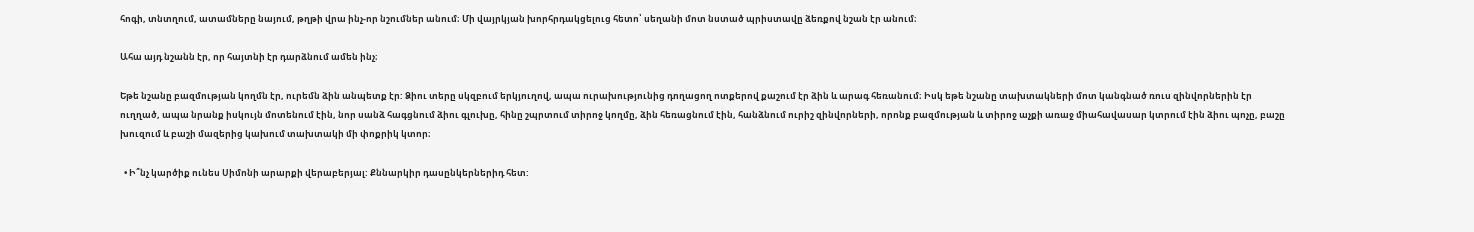հոգի, տնտղում, ատամները նայում, թղթի վրա ինչ-որ նշումներ անում։ Մի վայրկյան խորհրդակցելուց հետո՝ սեղանի մոտ նստած պրիստավը ձեռքով նշան էր անում։

Ահա այդ նշանն էր, որ հայտնի էր դարձնում ամեն ինչ։

Եթե նշանը բազմության կողմն էր, ուրեմն ձին անպետք էր: Ձիու տերը սկզբում երկյուղով, ապա ուրախությունից դողացող ոտքերով քաշում էր ձին և արագ հեռանում։ Իսկ եթե նշանը տախտակների մոտ կանգնած ռուս զինվորներին էր ուղղած, ապա նրանք իսկույն մոտենում էին, նոր սանձ հագցնում ձիու գլուխը, հինը շպրտում տիրոջ կողմը, ձին հեռացնում էին, հանձնում ուրիշ զինվորների, որոնք բազմության և տիրոջ աչքի առաջ միահավասար կտրում էին ձիու պոչը, բաշը խուզում և բաշի մազերից կախում տախտակի մի փոքրիկ կտոր։

  • Ի՞նչ կարծիք ունես Սիմոնի արարքի վերաբերյալ: Քննարկիր դասընկերներիդ հետ: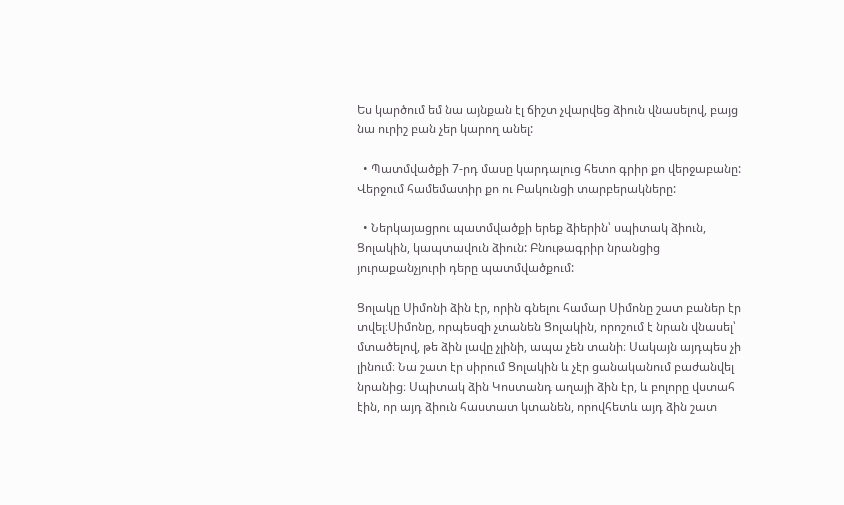Ես կարծում եմ նա այնքան էլ ճիշտ չվարվեց ձիուն վնասելով, բայց նա ուրիշ բան չեր կարող անել:

  • Պատմվածքի 7-րդ մասը կարդալուց հետո գրիր քո վերջաբանը: Վերջում համեմատիր քո ու Բակունցի տարբերակները:

  • Ներկայացրու պատմվածքի երեք ձիերին՝ սպիտակ ձիուն, Ցոլակին, կապտավուն ձիուն: Բնութագրիր նրանցից յուրաքանչյուրի դերը պատմվածքում:

Ցոլակը Սիմոնի ձին էր, որին գնելու համար Սիմոնը շատ բաներ էր տվել։Սիմոնը, որպեսզի չտանեն Ցոլակին, որոշում է նրան վնասել՝ մտածելով, թե ձին լավը չլինի, ապա չեն տանի։ Սակայն այդպես չի լինում։ Նա շատ էր սիրում Ցոլակին և չէր ցանականում բաժանվել նրանից։ Սպիտակ ձին Կոստանդ աղայի ձին էր, և բոլորը վստահ էին, որ այդ ձիուն հաստատ կտանեն, որովհետև այդ ձին շատ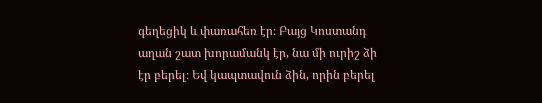գեղեցիկ և փառահեռ էր։ Բայց Կոստանդ աղան շատ խորամանկ էր, նա մի ուրիշ ձի էր բերել։ Եվ կապտավուն ձին, որին բերել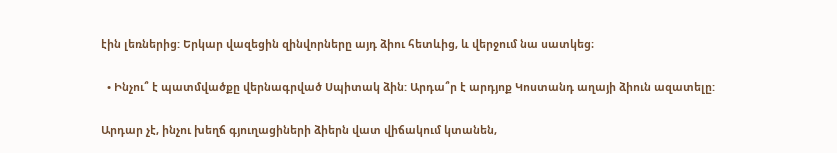էին լեռներից: Երկար վազեցին զինվորները այդ ձիու հետևից, և վերջում նա սատկեց։

  • Ինչու՞ է պատմվածքը վերնագրված Սպիտակ ձին: Արդա՞ր է արդյոք Կոստանդ աղայի ձիուն ազատելը:

Արդար չէ, ինչու խեղճ գյուղացիների ձիերն վատ վիճակում կտանեն,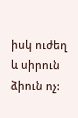իսկ ուժեղ և սիրուն ձիուն ոչ: